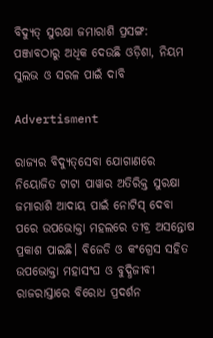ବିଦ୍ୟୁତ୍ ସୁରକ୍ଷା ଜମାରାଶି ପ୍ରସଙ୍ଗ: ପଞ୍ଜାବଠାରୁ ଅଧିକ ଦେଉଛି ଓଡ଼ିଶା, ନିୟମ ସୁଲଭ ଓ ସରଳ ପାଇଁ ଦାବି

Advertisment

ରାଜ୍ୟର ବିଦ୍ୟୁତ୍‌ସେବା ଯୋଗାଣରେ ନିୟୋଜିତ ଟାଟା ପାୱାର ଅତିରିକ୍ତ ସୁରକ୍ଷା ଜମାରାଶି ଆଦାୟ ପାଇଁ ନୋଟିସ୍ ଦେବା ପରେ ଉପଭୋକ୍ତା ମହଲରେ ତୀବ୍ର ଅସନ୍ତୋଷ ପ୍ରକାଶ ପାଇଛି। ବିଜେଡି ଓ କଂଗ୍ରେସ ସହିତ ଉପଭୋକ୍ତା ମହାସଂଘ ଓ ବୁଦ୍ଧିଜୀବୀ ରାଜରାସ୍ତାରେ ବିରୋଧ ପ୍ରଦର୍ଶନ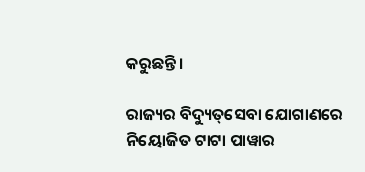କରୁଛନ୍ତି।

ରାଜ୍ୟର ବିଦ୍ୟୁତ୍‌ସେବା ଯୋଗାଣରେ ନିୟୋଜିତ ଟାଟା ପାୱାର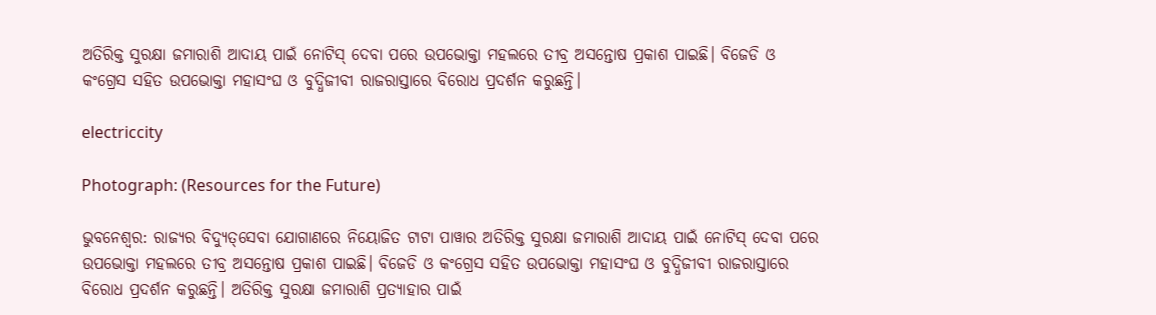ଅତିରିକ୍ତ ସୁରକ୍ଷା ଜମାରାଶି ଆଦାୟ ପାଇଁ ନୋଟିସ୍ ଦେବା ପରେ ଉପଭୋକ୍ତା ମହଲରେ ତୀବ୍ର ଅସନ୍ତୋଷ ପ୍ରକାଶ ପାଇଛି। ବିଜେଡି ଓ କଂଗ୍ରେସ ସହିତ ଉପଭୋକ୍ତା ମହାସଂଘ ଓ ବୁଦ୍ଧିଜୀବୀ ରାଜରାସ୍ତାରେ ବିରୋଧ ପ୍ରଦର୍ଶନ କରୁଛନ୍ତି।

electriccity

Photograph: (Resources for the Future)

ଭୁବନେଶ୍ବର: ରାଜ୍ୟର ବିଦ୍ୟୁତ୍‌ସେବା ଯୋଗାଣରେ ନିୟୋଜିତ ଟାଟା ପାୱାର ଅତିରିକ୍ତ ସୁରକ୍ଷା ଜମାରାଶି ଆଦାୟ ପାଇଁ ନୋଟିସ୍ ଦେବା ପରେ ଉପଭୋକ୍ତା ମହଲରେ ତୀବ୍ର ଅସନ୍ତୋଷ ପ୍ରକାଶ ପାଇଛି। ବିଜେଡି ଓ କଂଗ୍ରେସ ସହିତ ଉପଭୋକ୍ତା ମହାସଂଘ ଓ ବୁଦ୍ଧିଜୀବୀ ରାଜରାସ୍ତାରେ ବିରୋଧ ପ୍ରଦର୍ଶନ କରୁଛନ୍ତି। ଅତିରିକ୍ତ ସୁରକ୍ଷା ଜମାରାଶି ପ୍ରତ୍ୟାହାର ପାଇଁ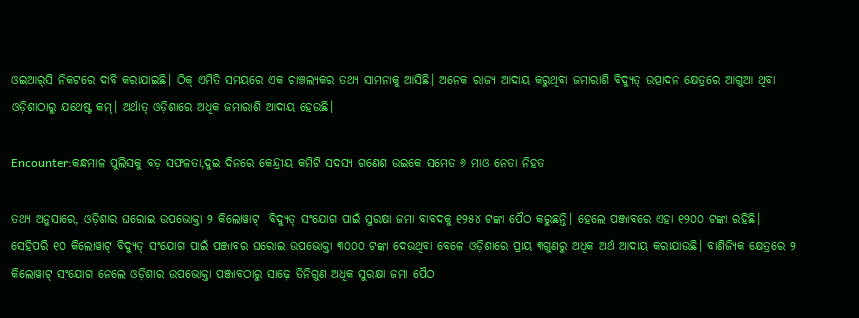ଓଇଆର୍‌ସି ନିକଟରେ ଦାବି କରାଯାଇଛି। ଠିକ୍ ଏମିତି ସମୟରେ ଏକ ଚାଞ୍ଚଲ୍ୟକର ତଥ୍ୟ ସାମନାକୁ ଆସିଛି। ଅନେକ ରାଜ୍ୟ ଆଦାୟ କରୁଥିବା ଜମାରାଶି ବିଦ୍ୟୁତ୍ ଉତ୍ପାଦନ କ୍ଷେତ୍ରରେ ଆଗୁଆ ଥିବା ଓଡ଼ିଶାଠାରୁ ଯଥେଷ୍ଟ କମ୍। ଅର୍ଥାତ୍ ଓଡ଼ିଶାରେ ଅଧିକ ଜମାରାଶି ଆଦାୟ ହେଉଛି।

Encounter:କନ୍ଧମାଳ ପୁଲିସକୁ ବଡ଼ ସଫଳତା,ଦୁଇ ଦିନରେ କେନ୍ଦ୍ରୀୟ କମିଟି ସଦସ୍ୟ ଗଣେଶ ଉଇକେ ସମେତ ୬ ମାଓ ନେତା ନିହତ

ତଥ୍ୟ ଅନୁସାରେ, ଓଡ଼ିଶାର ଘରୋଇ ଉପଭୋକ୍ତା ୨ କିଲୋୱାଟ୍‌  ବିଦ୍ୟୁତ୍ ସଂଯୋଗ ପାଇଁ ସୁରକ୍ଷା ଜମା ବାବଦକୁ ୧୨୫୪ ଟଙ୍କା ପୈଠ କରୁଛନ୍ତି। ହେଲେ ପଞ୍ଜାବରେ ଏହା ୧୨୦୦ ଟଙ୍କା ରହିଛି। ସେହିପରି ୧୦ କିଲୋୱାଟ୍‌ ବିଦ୍ୟୁତ୍‌ ସଂଯୋଗ ପାଇଁ ପଞ୍ଜାବର ଘରୋଇ ଉପଭୋକ୍ତା ୩୦୦୦ ଟଙ୍କା ଦେଉଥିବା ବେଳେ ଓଡ଼ିଶାରେ ପ୍ରାୟ ୩ଗୁଣରୁ ଅଧିକ ଅର୍ଥ ଆଦାୟ କରାଯାଉଛି। ବାଣିଜ୍ୟିକ କ୍ଷେତ୍ରରେ ୨ କିଲୋୱାଟ୍‌ ସଂଯୋଗ ନେଲେ ଓଡ଼ିଶାର ଉପଭୋକ୍ତା ପଞ୍ଜାବଠାରୁ ସାଢ଼େ ତିନିଗୁଣ ଅଧିକ ସୁରକ୍ଷା ଜମା ପୈଠ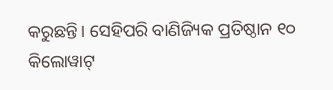କରୁଛନ୍ତି। ସେହିପରି ବାଣିଜ୍ୟିକ ପ୍ରତିଷ୍ଠାନ ୧୦ କିଲୋୱାଟ୍‌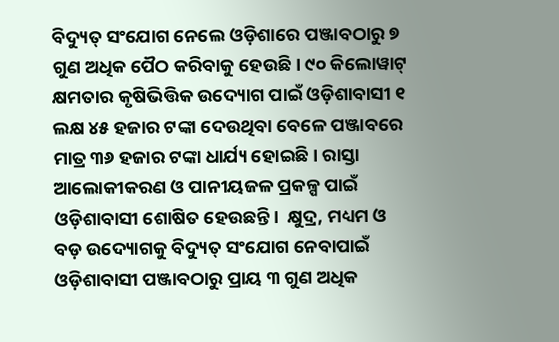ବିଦ୍ୟୁତ୍‌ ସଂଯୋଗ ନେଲେ ଓଡ଼ିଶାରେ ପଞ୍ଜାବଠାରୁ ୭ ଗୁଣ ଅଧିକ ପୈଠ କରିବାକୁ ହେଉଛି। ୯୦ କିଲୋୱାଟ୍‌ କ୍ଷମତାର କୃଷିଭିତ୍ତିକ ଉଦ୍ୟୋଗ ପାଇଁ ଓଡ଼ିଶାବାସୀ ୧ ଲକ୍ଷ ୪୫ ହଜାର ଟଙ୍କା ଦେଉଥିବା ବେଳେ ପଞ୍ଜାବରେ ମାତ୍ର ୩୬ ହଜାର ଟଙ୍କା ଧାର୍ଯ୍ୟ ହୋଇଛି। ରାସ୍ତା ଆଲୋକୀକରଣ ଓ ପାନୀୟଜଳ ପ୍ରକଳ୍ପ ପାଇଁ ଓଡ଼ିଶାବାସୀ ଶୋଷିତ ହେଉଛନ୍ତି।  କ୍ଷୁଦ୍ର, ମଧ୍ୟମ ଓ ବଡ଼ ଉଦ୍ୟୋଗକୁ ବିଦ୍ୟୁତ୍‌ ସଂଯୋଗ ନେବାପାଇଁ ଓଡ଼ିଶାବାସୀ ପଞ୍ଜାବଠାରୁ ପ୍ରାୟ ୩ ଗୁଣ ଅଧିକ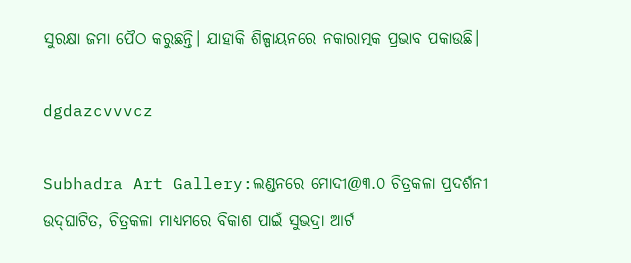ସୁରକ୍ଷା ଜମା ପୈଠ କରୁଛନ୍ତି। ଯାହାକି ଶିଳ୍ପାୟନରେ ନକାରାତ୍ମକ ପ୍ରଭାବ ପକାଉଛି।

dgdazcvvvcz

Subhadra Art Gallery:ଲଣ୍ଡନରେ ମୋଦୀ@୩.୦ ଚିତ୍ରକଳା ପ୍ରଦର୍ଶନୀ ଉଦ୍‌ଘାଟିତ, ଚିତ୍ରକଳା ମାଧ୍ୟମରେ ବିକାଶ ପାଇଁ ସୁଭଦ୍ରା ଆର୍ଟ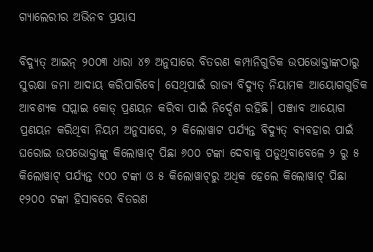ଗ୍ୟାଲେରୀର ଅଭିନବ ପ୍ରୟାସ

ବିଦ୍ୟୁତ୍‌ ଆଇନ୍‌ ୨୦୦୩ ଧାରା ୪୭ ଅନୁସାରେ ବିତରଣ କମ୍ପାନିଗୁଡିକ ଉପଭୋକ୍ତାଙ୍କଠାରୁ ସୁରକ୍ଷା ଜମା ଆଦାୟ କରିପାରିବେ। ସେଥିପାଇଁ ରାଜ୍ୟ ବିଦ୍ୟୁତ୍‌ ନିୟାମକ ଆୟୋଗଗୁଡିକ ଆବଶ୍ୟକ ସପ୍ଲାଇ କୋଡ୍‌ ପ୍ରଣୟନ କରିବା ପାଇଁ ନିର୍ଦ୍ଦେଶ ରହିଛି। ପଞ୍ଜାବ ଆୟୋଗ ପ୍ରଣୟନ କରିଥିବା ନିୟମ ଅନୁସାରେ, ୨ କିଲୋୱାଟ ପର୍ଯ୍ୟନ୍ତ ବିଦ୍ୟୁତ୍‌ ବ୍ୟବହାର ପାଇଁ ଘରୋଇ ଉପଭୋକ୍ତାଙ୍କୁ କିଲୋୱାଟ୍‌ ପିଛା ୬୦୦ ଟଙ୍କା ଦେବାକୁ ପଡୁଥିବାବେଳେ ୨ ରୁ ୫ କିଲୋୱାଟ୍‌ ପର୍ଯ୍ୟନ୍ତ ୯୦୦ ଟଙ୍କା ଓ ୫ କିଲୋୱାଟ୍‌ରୁ ଅଧିକ ହେଲେ କିଲୋୱାଟ୍‌ ପିଛା ୧୨୦୦ ଟଙ୍କା ହିସାବରେ ବିତରଣ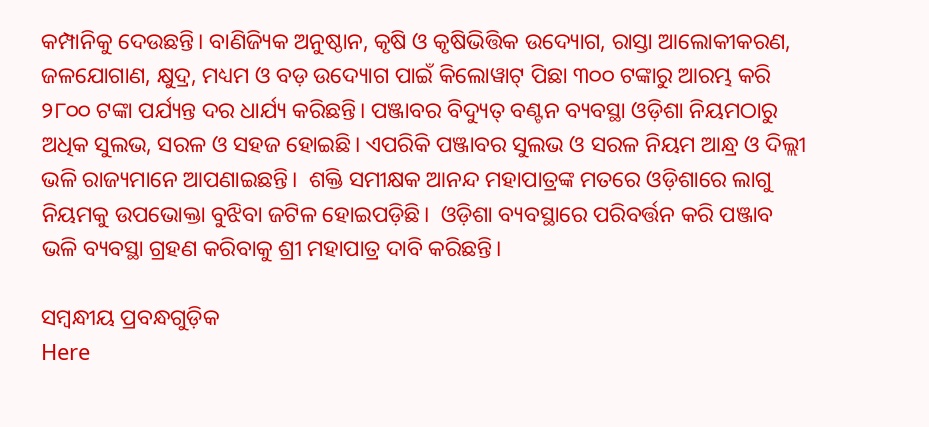କମ୍ପାନିକୁ ଦେଉଛନ୍ତି। ବାଣିଜ୍ୟିକ ଅନୁଷ୍ଠାନ, କୃଷି ଓ କୃଷିଭିତ୍ତିକ ଉଦ୍ୟୋଗ, ରାସ୍ତା ଆଲୋକୀକରଣ, ଜଳଯୋଗାଣ, କ୍ଷୁଦ୍ର, ମଧ୍ୟମ ଓ ବଡ଼ ଉଦ୍ୟୋଗ ପାଇଁ କିଲୋୱାଟ୍‌ ପିଛା ୩୦୦ ଟଙ୍କାରୁ ଆରମ୍ଭ କରି ୨୮୦୦ ଟଙ୍କା ପର୍ଯ୍ୟନ୍ତ ଦର ଧାର୍ଯ୍ୟ କରିଛନ୍ତି। ପଞ୍ଜାବର ବିଦ୍ୟୁତ୍ ବଣ୍ଟନ ବ୍ୟବସ୍ଥା ଓଡ଼ିଶା ନିୟମଠାରୁ ଅଧିକ ସୁଲଭ, ସରଳ ଓ ସହଜ ହୋଇଛି। ଏପରିକି ପଞ୍ଜାବର ସୁଲଭ ଓ ସରଳ ନିୟମ ଆନ୍ଧ୍ର ଓ ଦିଲ୍ଲୀ ଭଳି ରାଜ୍ୟମାନେ ଆପଣାଇଛନ୍ତି।  ଶକ୍ତି ସମୀକ୍ଷକ ଆନନ୍ଦ ମହାପାତ୍ରଙ୍କ ମତରେ ଓଡ଼ିଶାରେ ଲାଗୁ ନିୟମକୁ ଉପଭୋକ୍ତା ବୁଝିବା ଜଟିଳ ହୋଇପଡ଼ିଛି।  ଓଡ଼ିଶା ବ୍ୟବସ୍ଥାରେ ପରିବର୍ତ୍ତନ କରି ପଞ୍ଜାବ ଭଳି ବ୍ୟବସ୍ଥା ଗ୍ରହଣ କରିବାକୁ ଶ୍ରୀ ମହାପାତ୍ର ଦାବି କରିଛନ୍ତି।

ସମ୍ବନ୍ଧୀୟ ପ୍ରବନ୍ଧଗୁଡ଼ିକ
Here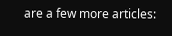are a few more articles: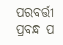ପରବର୍ତ୍ତୀ ପ୍ରବନ୍ଧ ପ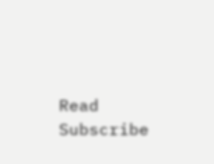Read
Subscribe